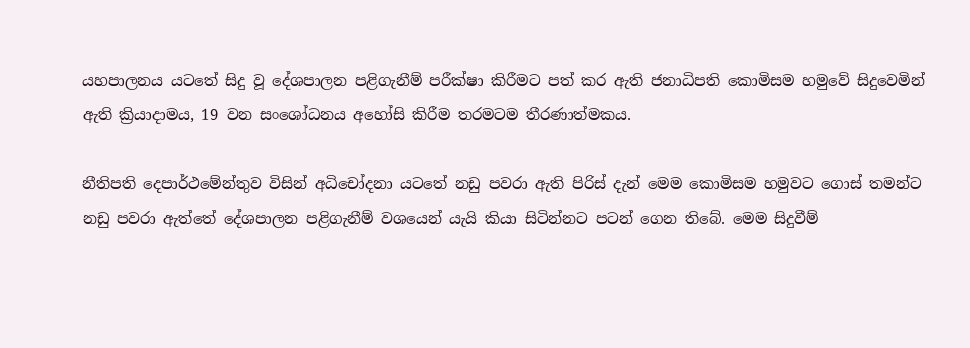යහපාලනය යටතේ සිදු වූ දේශපාලන පළිගැනීම් පරීක්ෂා කිරීමට පත් කර ඇති ජනාධිපති කොමිසම හමුවේ සිදුවෙමින් ඇති ක්‍රියාදාමය, 19 වන සංශෝධනය අහෝසි කිරීම තරමටම තීරණාත්මකය.

නීතිපති දෙපාර්ථමේන්තුව විසින් අධිචෝදනා යටතේ නඩු පවරා ඇති පිරිස් දැන් මෙම කොමිසම හමුවට ගොස් තමන්ට නඩු පවරා ඇත්තේ දේශපාලන පළිගැනීම් වශයෙන් යැයි කියා සිටින්නට පටන් ගෙන තිබේ. මෙම සිදුවීම්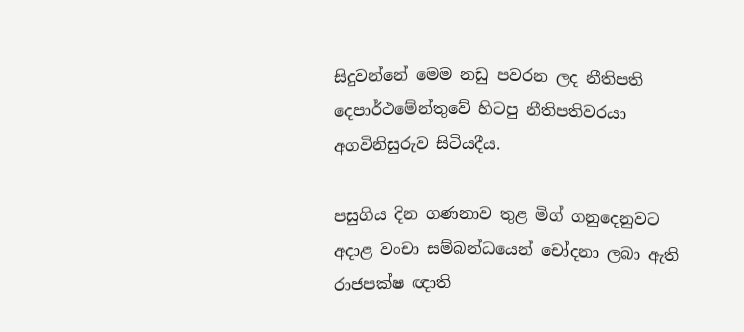සිදුවන්නේ මෙම නඩු පවරන ලද නීතිපති දෙපාර්ථමේන්තුවේ හිටපු නීතිපතිවරයා අගවිනිසුරුව සිටියදීය.

පසුගිය දින ගණනාව තුළ මිග් ගනුදෙනුවට අදාළ වංචා සම්බන්ධයෙන් චෝදනා ලබා ඇති රාජපක්ෂ ඥාති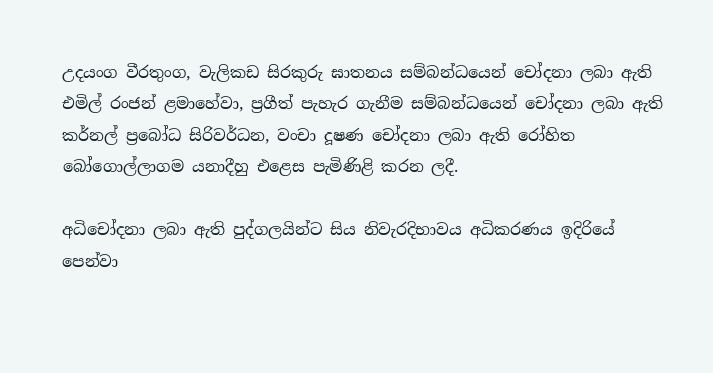උදයංග වීරතුංග, වැලිකඩ සිරකුරු ඝාතනය සම්බන්ධයෙන් චෝදනා ලබා ඇති එමිල් රංජන් ළමාහේවා, ප්‍රගීත් පැහැර ගැනීම සම්බන්ධයෙන් චෝදනා ලබා ඇති කර්නල් ප්‍රබෝධ සිරිවර්ධන, වංචා දූෂණ චෝදනා ලබා ඇති රෝහිත බෝගොල්ලාගම යනාදීහු එළෙස පැමිණිළි කරන ලදී.

අධිචෝදනා ලබා ඇති පුද්ගලයින්ට සිය නිවැරදිභාවය අධිකරණය ඉදිරියේ පෙන්වා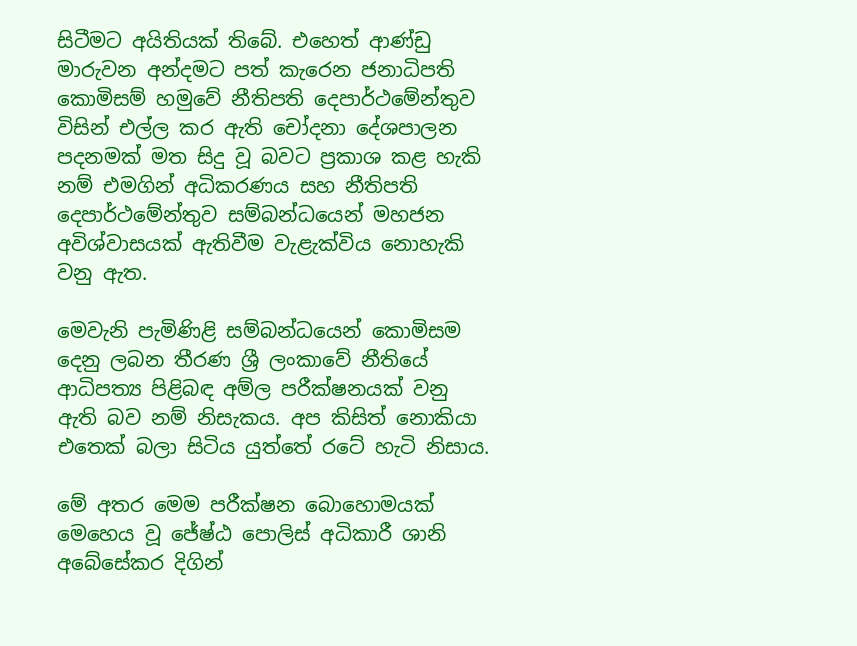සිටීමට අයිතියක් තිබේ. එහෙත් ආණ්ඩු මාරුවන අන්දමට පත් කැරෙන ජනාධිපති කොමිසම් හමුවේ නීතිපති දෙපාර්ථමේන්තුව විසින් එල්ල කර ඇති චෝදනා දේශපාලන පදනමක් මත සිදු වූ බවට ප්‍රකාශ කළ හැකි නම් එමගින් අධිකරණය සහ නීතිපති දෙපාර්ථමේන්තුව සම්බන්ධයෙන් මහජන අවිශ්වාසයක් ඇතිවීම වැළැක්විය නොහැකි වනු ඇත.

මෙවැනි පැමිණිළි සම්බන්ධයෙන් කොමිසම දෙනු ලබන තීරණ ශ්‍රී ලංකාවේ නීතියේ ආධිපත්‍ය පිළිබඳ අම්ල පරීක්ෂනයක් වනු ඇති බව නම් නිසැකය. අප කිසිත් නොකියා එතෙක් බලා සිටිය යුත්තේ රටේ හැටි නිසාය.

මේ අතර මෙම පරීක්ෂන බොහොමයක් මෙහෙය වූ ජේෂ්ඨ පොලිස් අධිකාරී ශානි අබේසේකර දිගින්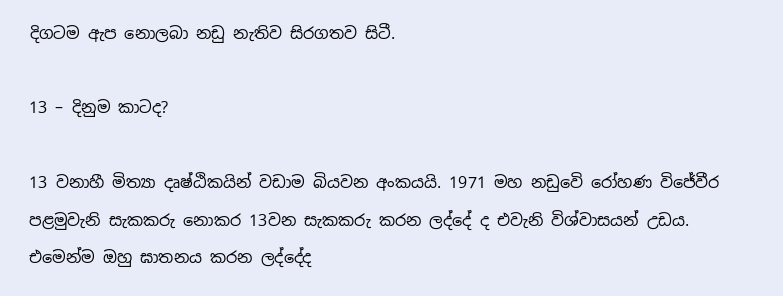දිගටම ඇප නොලබා නඩු නැතිව සිරගතව සිටී.

13 – දිනුම කාටද?

13 වනාහී මිත්‍යා දෘෂ්ඨිකයින් වඩාම බියවන අංකයයි. 1971 මහ නඩුවෙි රෝහණ විජේවීර පළමුවැනි සැකකරු නොකර 13වන සැකකරු කරන ලද්දේ ද එවැනි විශ්වාසයන් උඩය. එමෙන්ම ඔහු ඝාතනය කරන ලද්දේද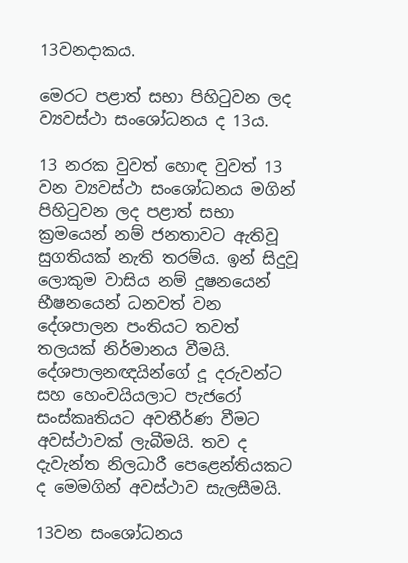13වනදාකය.

මෙරට පළාත් සභා පිහිටුවන ලද ව්‍යවස්ථා සංශෝධනය ද 13ය.

13 නරක වුවත් හොඳ වුවත් 13 වන ව්‍යවස්ථා සංශෝධනය මගින් පිහිටුවන ලද පළාත් සභා ක්‍රමයෙන් නම් ජනතාවට ඇතිවූ සුගතියක් නැති තරම්ය. ඉන් සිදුවූ ලොකුම වාසිය නම් දූෂනයෙන් භීෂනයෙන් ධනවත් වන දේශපාලන පංතියට තවත් තලයක් නිර්මානය වීමයි. දේශපාලනඥයින්ගේ දූ දරුවන්ට සහ හෙංචයියලාට පැජරෝ සංස්කෘතියට අවතීර්ණ වීමට අවස්ථාවක් ලැබීමයි. තව ද දැවැන්ත නිලධාරී පෙළෙන්තියකට ද මෙමගින් අවස්ථාව සැලසීමයි.

13වන සංශෝධනය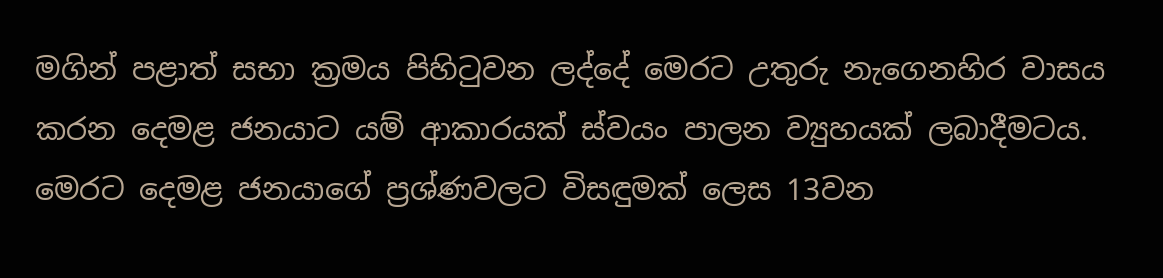මගින් පළාත් සභා ක්‍රමය පිහිටුවන ලද්දේ මෙරට උතුරු නැගෙනහිර වාසය කරන දෙමළ ජනයාට යම් ආකාරයක් ස්වයං පාලන ව්‍යුහයක් ලබාදීමටය. මෙරට දෙමළ ජනයාගේ ප්‍රශ්ණවලට විසඳුමක් ලෙස 13වන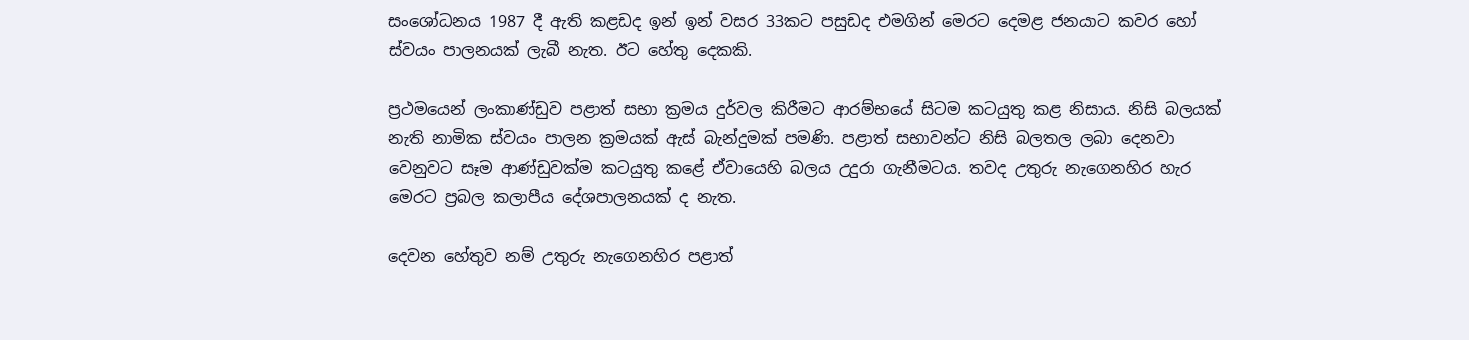සංශෝධනය 1987 දී ඇති කළඩද ඉන් ඉන් වසර 33කට පසුඩද එමගින් මෙරට දෙමළ ජනයාට කවර හෝ ස්වයං පාලනයක් ලැබී නැත. ඊට හේතු දෙකකි.

ප්‍රථමයෙන් ලංකාණ්ඩුව පළාත් සභා ක්‍රමය දුර්වල කිරීමට ආරම්භයේ සිටම කටයුතු කළ නිසාය. නිසි බලයක් නැති නාමික ස්වයං පාලන ක්‍රමයක් ඇස් බැන්දුමක් පමණි. පළාත් සභාවන්ට නිසි බලතල ලබා දෙනවා වෙනුවට සෑම ආණ්ඩුවක්ම කටයුතු කළේ ඒවායෙහි බලය උදුරා ගැනීමටය. තවද උතුරු නැගෙනහිර හැර මෙරට ප්‍රබල කලාපීය දේශපාලනයක් ද නැත.

දෙවන හේතුව නම් උතුරු නැගෙනහිර පළාත්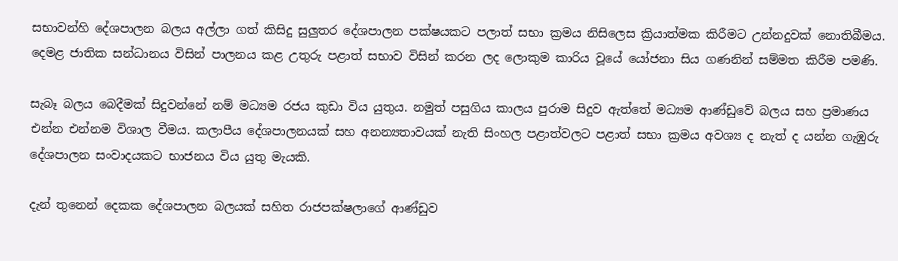සභාවන්හි දේශපාලන බලය අල්ලා ගත් කිසිදු සුලුතර දේශපාලන පක්ෂයකට පලාත් සභා ක්‍රමය නිසිලෙස ක්‍රියාත්මක කිරීමට උන්නදුවක් නොතිබීමය. දෙමළ ජාතික සන්ධානය විසින් පාලනය කළ උතුරු පළාත් සභාව විසින් කරන ලද ලොකුම කාරිය වූයේ යෝජනා සිය ගණනින් සම්මත කිරීම පමණි.

සැබෑ බලය බෙදීමක් සිදුවන්නේ නම් මධ්‍යම රජය කුඩා විය යුතුය. නමුත් පසුගිය කාලය පුරාම සිදුව ඇත්තේ මධ්‍යම ආණ්ඩුවේ බලය සහ ප්‍රමාණය එන්න එන්නම විශාල වීමය. කලාපීය දේශපාලනයක් සහ අනන්‍යතාවයක් නැති සිංහල පළාත්වලට පළාත් සභා ක්‍රමය අවශ්‍ය ද නැත් ද යන්න ගැඹුරු දේශපාලන සංවාදයකට භාජනය විය යුතු මැයකි.

දැන් තුනෙන් දෙකක දේශපාලන බලයක් සහිත රාජපක්ෂලාගේ ආණ්ඩුව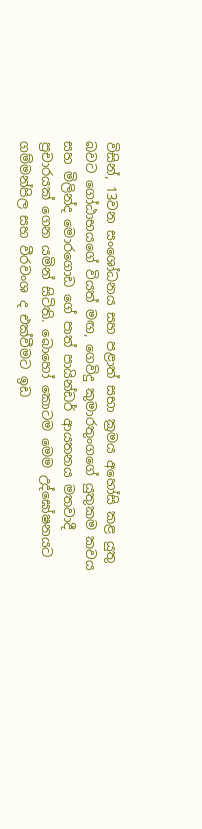විසින්, 13වන සංශෝධනය සහ පළාත් සභා ක්‍රමය අහෝසි කළ යුතු බවට ගෝඨාභයගේ වියත් මඟ, ගෙවිදු කුමාරතුංගගේ යුතුකම කවය සහ මිලින්ද මොරගොඩ ගේ පාත් පායින්ඩර් ආයතනය මතවාදී ප්‍රචාරයක් ගෙන යමින් සිටිති. බොහෝ කොටම මෙම උද්ඝෝෂනයට ගම්මන්පිල සහ වීරවංශ ද එක්වීමට ඉඩ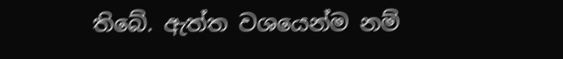තිබේ. ඇත්ත වශයෙන්ම නම්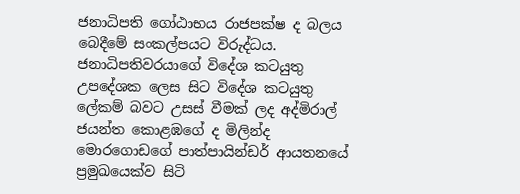ජනාධිපති ගෝඨාභය රාජපක්ෂ ද බලය බෙදීමේ සංකල්පයට විරුද්ධය. ජනාධිපතිවරයාගේ විදේශ කටයුතු උපදේශක ලෙස සිට විදේශ කටයුතු ලේකම් බවට උසස් වීමක් ලද අද්මිරාල් ජයන්ත කොළඹගේ ද මිලින්ද මොරගොඩගේ පාත්පායින්ඩර් ආයතනයේ ප්‍රමුඛයෙක්ව සිටි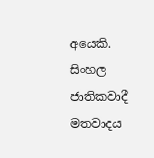අයෙකි. සිංහල ජාතිකවාදී මතවාදය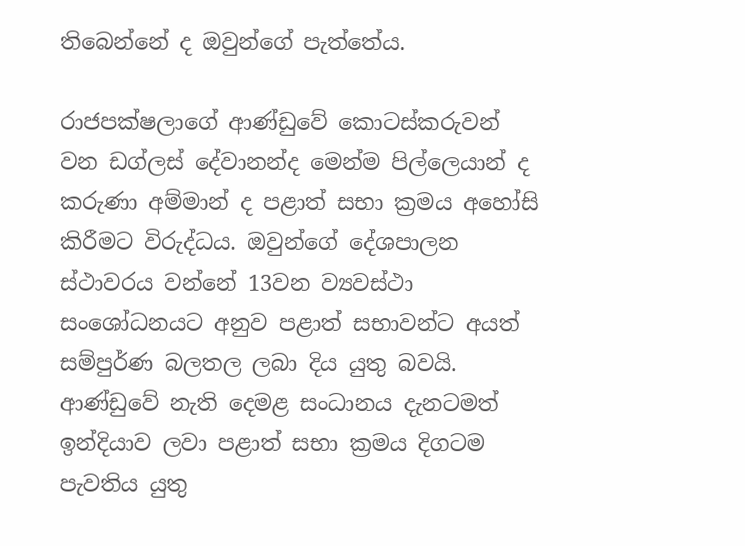තිබෙන්නේ ද ඔවුන්ගේ පැත්තේය.

රාජපක්ෂලාගේ ආණ්ඩුවේ කොටස්කරුවන් වන ඩග්ලස් දේවානන්ද මෙන්ම පිල්ලෙයාන් ද කරුණා අම්මාන් ද පළාත් සභා ක්‍රමය අහෝසි කිරීමට විරුද්ධය. ඔවුන්ගේ දේශපාලන ස්ථාවරය වන්නේ 13වන ව්‍යවස්ථා සංශෝධනයට අනුව පළාත් සභාවන්ට අයත් සම්පුර්ණ බලතල ලබා දිය යුතු බවයි. ආණ්ඩුවේ නැති දෙමළ සංධානය දැනටමත් ඉන්දියාව ලවා පළාත් සභා ක්‍රමය දිගටම පැවතිය යුතු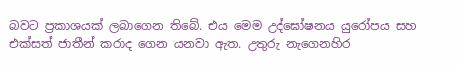බවට ප්‍රකාශයක් ලබාගෙන තිබේ. එය මෙම උද්ඝෝෂනය යුරෝපය සහ එක්සත් ජාතීන් කරාද ගෙන යනවා ඇත. උතුරු නැගෙනහිර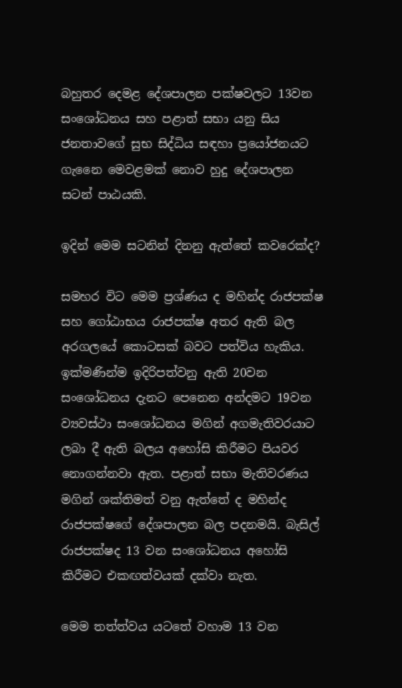බහුතර දෙමළ දේශපාලන පක්ෂවලට 13වන සංශෝධනය සහ පළාත් සභා යනු සිය ජනතාවගේ සුභ සිද්ධිය සඳහා ප්‍රයෝජනයට ගැනෛ මෙවළමක් නොව හුදු දේශපාලන සටන් පාඨයකි.

ඉදින් මෙම සටනින් දිනනු ඇත්තේ කවරෙක්ද?

සමහර විට මෙම ප්‍රශ්ණය ද මහින්ද රාජපක්ෂ සහ ගෝඨාභය රාජපක්ෂ අතර ඇති බල අරගලයේ කොටසක් බවට පත්විය හැකිය. ඉක්මණින්ම ඉදිරිපත්වනු ඇති 20වන සංශෝධනය දැනට පෙනෙන අන්දමට 19වන ව්‍යවස්ථා සංශෝධනය මගින් අගමැතිවරයාට ලබා දී ඇති බලය අහෝසි කිරීමට පියවර නොගන්නවා ඇත. පළාත් සභා මැතිවරණය මගින් ශක්තිමත් වනු ඇත්තේ ද මහින්ද රාජපක්ෂගේ දේශපාලන බල පදනමයි. බැසිල් රාජපක්ෂද 13 වන සංශෝධනය අහෝසි කිරීමට එකඟත්වයක් දක්වා නැත.

මෙම තත්ත්වය යටතේ වහාම 13 වන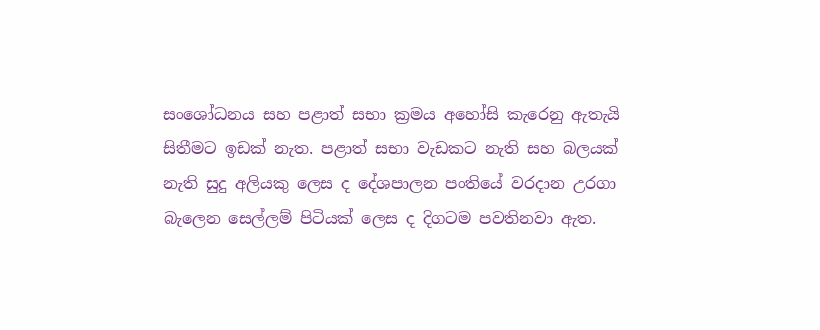සංශෝධනය සහ පළාත් සභා ක්‍රමය අහෝසි කැරෙනු ඇතැයි සිතීමට ඉඩක් නැත. පළාත් සභා වැඩකට නැති සහ බලයක් නැති සුදු අලියකු ලෙස ද දේශපාලන පංතියේ වරදාන උරගා බැලෙන සෙල්ලම් පිටියක් ලෙස ද දිගටම පවතිනවා ඇත.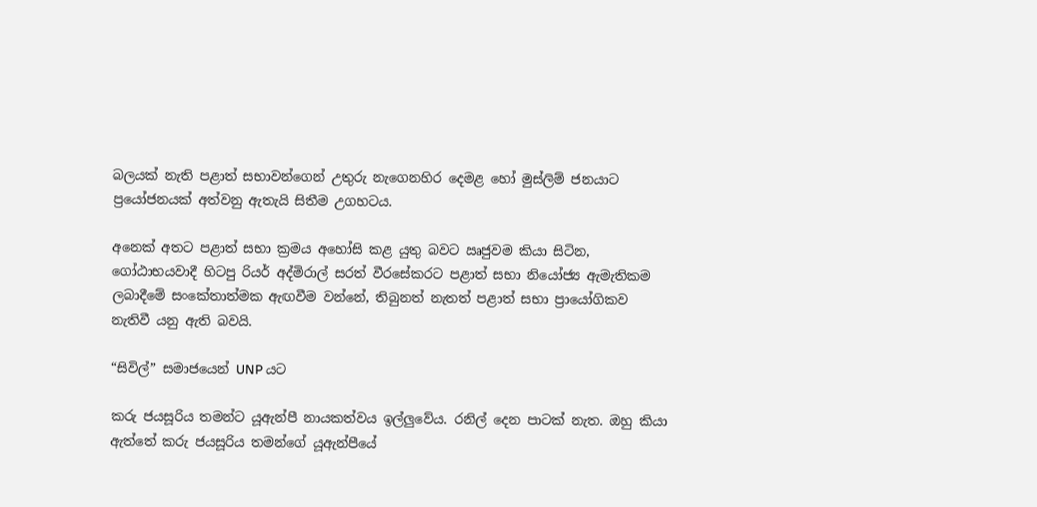බලයක් නැති පළාත් සභාවන්ගෙන් උතුරු නැගෙනහිර දෙමළ හෝ මුස්ලිම් ජනයාට ප්‍රයෝජනයක් අත්වනු ඇතැයි සිතීම උගහටය.

අනෙක් අතට පළාත් සභා ක්‍රමය අහෝසි කළ යුතු බවට ඍජුවම කියා සිටින, ගෝඨාභයවාදී හිටපු රියර් අද්මිරාල් සරත් වීරසේකරට පළාත් සභා නියෝජ්‍ය ඇමැතිකම ලබාදීමේ සංකේතාත්මක ඇඟවීම වන්නේ, තිබුනත් නැතත් පළාත් සභා ප්‍රායෝගිකව නැතිවී යනු ඇති බවයි.

“සිවිල්” සමාජයෙන් UNP යට

කරු ජයසූරිය තමන්ට යූඇන්පී නායකත්වය ඉල්ලුවේය. රනිල් දෙන පාටක් නැත. ඔහු කියා ඇත්තේ කරු ජයසූරිය තමන්ගේ යූඇන්පීයේ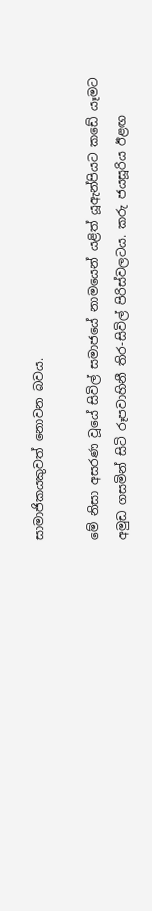සාමාජිකයකුවත් නොවන බවය.

මේ නිසා අසරණ වූයේ සිවිල් සමාජයේ නාමයෙන් යළිත් යූඇන්පියට කඩේ යෑමට අමුඩ ගසමින් සිටි රූපවාහිනී තිර-සිවිල් පිරිස්වලටය. කරු ජයසූරිය ඊළඟ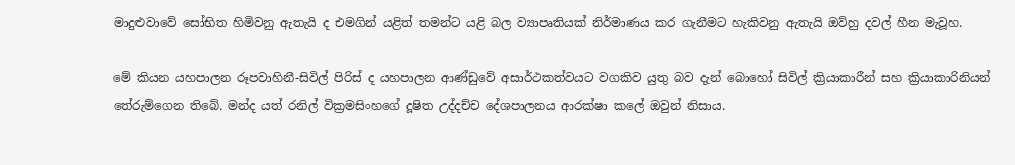මාදුළුවාවේ සෝභිත හිමිවනු ඇතැයි ද එමගින් යළිත් තමන්ට යළි බල ව්‍යාපෘතියක් නිර්මාණය කර ගැනීමට හැකිවනු ඇතැයි ඔව්හු දවල් හීන මැවූහ.

මේ කියන යහපාලන රූපවාහිනී-සිවිල් පිරිස් ද යහපාලන ආණ්ඩුවේ අසාර්ථකත්වයට වගකිව යුතු බව දැන් බොහෝ සිවිල් ක්‍රියාකාරීන් සහ ක්‍රියාකාරිනියන් තේරුම්ගෙන තිබේ. මන්ද යත් රනිල් වික්‍රමසිංහගේ දූෂිත උද්දච්ච දේශපාලනය ආරක්ෂා කලේ ඔවුන් නිසාය.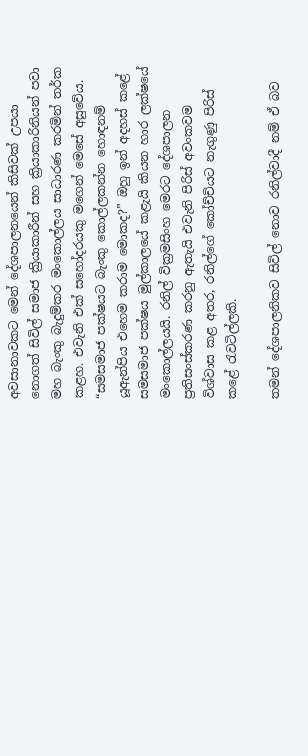අවසානාවකට මෙන් දේශපාලනයෙන් කිසිවක් උපයා නොගත් සිවිල් සමාජ ක්‍රියාකාරීන් සහ ක්‍රියාකාරිනියන් පවා මහ බැංකු බැදුම්කර මංකොල්ලය සාධාරණ කරමින් තර්ක කළහ. එවැනි එක් සහෝදරයකු මගෙන් මෙසේ අසුවේය. “සමසමාජ පක්ෂයට බැංකු කොල්ලකන්න හොඳනම් යූඇන්පිය එහෙම කරාම මොකද?” ඔහු ඉන් අදහස් කළේ සමසමාජ පක්ෂය මුල්කාලයේ කළැයි කියන හාර ලක්ෂයේ මංකොල්ලයයි. රනිල් වික්‍රමසිංහ මෙරට දේශපාලන ප්‍රතිසංස්කරණ කරනු ඇතැයි එවැනි පිරිස් අවංකවම විශ්වාස කළ අතර, රනිල්ගේ කෝච්චියට නැගුණු පිරිස් කළේ රැවටිල්ලකි.

තමන් දේශපාලනිකව සිවිල් නොව රනිල්වාදී නම් ඒ බව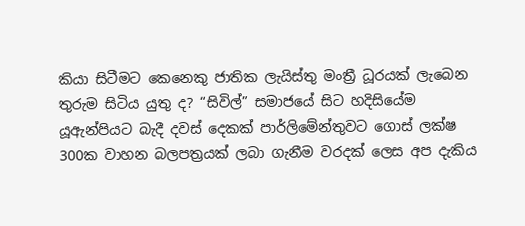කියා සිටීමට කෙනෙකු ජාතික ලැයිස්තු මංත්‍රී ධූරයක් ලැබෙන තුරුම සිටිය යුතු ද? “සිවිල්” සමාජයේ සිට හදිසියේම යූඇන්පියට බැදී දවස් දෙකක් පාර්ලිමේන්තුවට ගොස් ලක්ෂ 300ක වාහන බලපත්‍රයක් ලබා ගැනීම වරදක් ලෙස අප දැකිය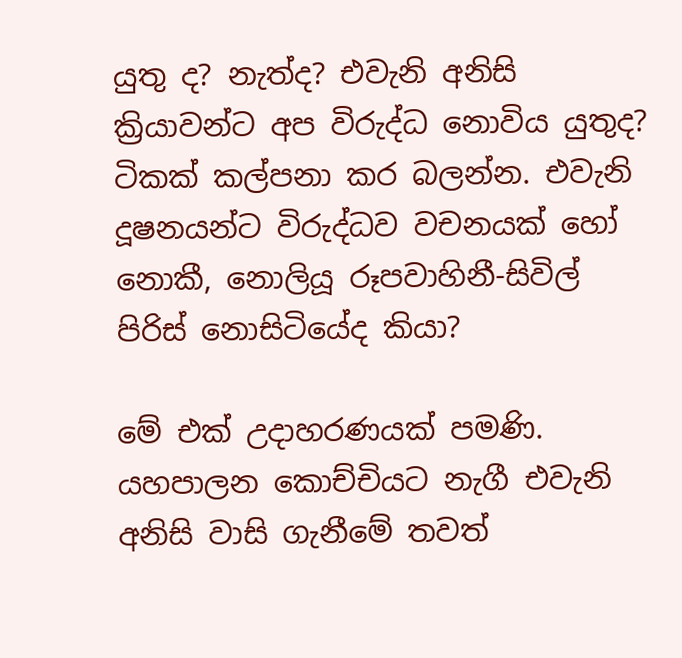යුතු ද? නැත්ද? එවැනි අනිසි ක්‍රියාවන්ට අප විරුද්ධ නොවිය යුතුද? ටිකක් කල්පනා කර බලන්න. එවැනි දූෂනයන්ට විරුද්ධව වචනයක් හෝ නොකී, නොලියූ රූපවාහිනී-සිවිල් පිරිස් නොසිටියේද කියා?

මේ එක් උදාහරණයක් පමණි. යහපාලන කොච්චියට නැගී එවැනි අනිසි වාසි ගැනීමේ තවත්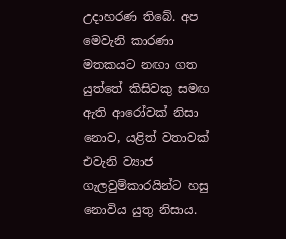උදාහරණ තිබේ. අප මෙවැනි කාරණා මතකයට නඟා ගත යුත්තේ කිසිවකු සමඟ ඇති ආරෝවක් නිසා නොව, යළිත් වතාවක් එවැනි ව්‍යාජ ගැලවුම්කාරයින්ට හසු නොවිය යුතු නිසාය.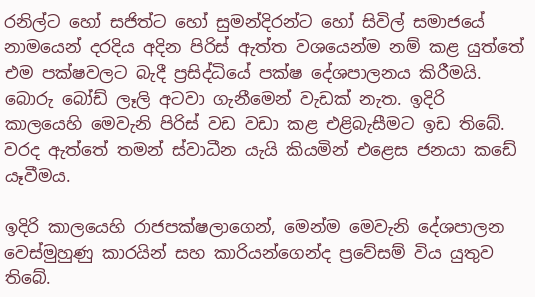රනිල්ට හෝ සජිත්ට හෝ සුමන්දිරන්ට හෝ සිවිල් සමාජයේ නාමයෙන් දරදිය අදින පිරිස් ඇත්ත වශයෙන්ම නම් කළ යුත්තේ එම පක්ෂවලට බැදී ප්‍රසිද්ධියේ පක්ෂ දේශපාලනය කිරීමයි. බොරු බෝඩ් ලෑලි අටවා ගැනීමෙන් වැඩක් නැත. ඉදිරි කාලයෙහි මෙවැනි පිරිස් වඩ වඩා කළ එළිබැසීමට ඉඩ තිබේ. වරද ඇත්තේ තමන් ස්වාධීන යැයි කියමින් එළෙස ජනයා කඩේ යෑවීමය.

ඉදිරි කාලයෙහි රාජපක්ෂලාගෙන්, මෙන්ම මෙවැනි දේශපාලන වෙස්මුහුණු කාරයින් සහ කාරියන්ගෙන්ද ප්‍රවේසම් විය යුතුව තිබේ.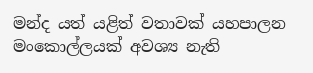මන්ද යත් යළිත් වතාවක් යහපාලන මංකොල්ලයක් අවශ්‍ය නැති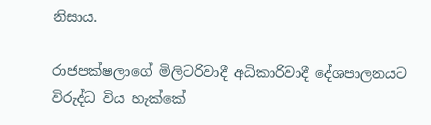නිසාය.

රාජපක්ෂලාගේ මිලිටරිවාදී අධිකාරිවාදී දේශපාලනයට විරුද්ධ විය හැක්කේ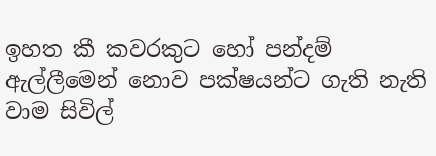ඉහත කී කවරකුට හෝ පන්දම් ඇල්ලීමෙන් නොව පක්ෂයන්ට ගැති නැති වාම සිවිල්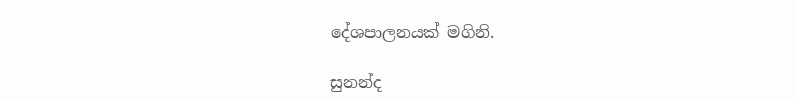දේශපාලනයක් මගිනි.

සුනන්ද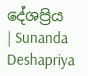දේශප්‍රිය | Sunanda Deshapriya